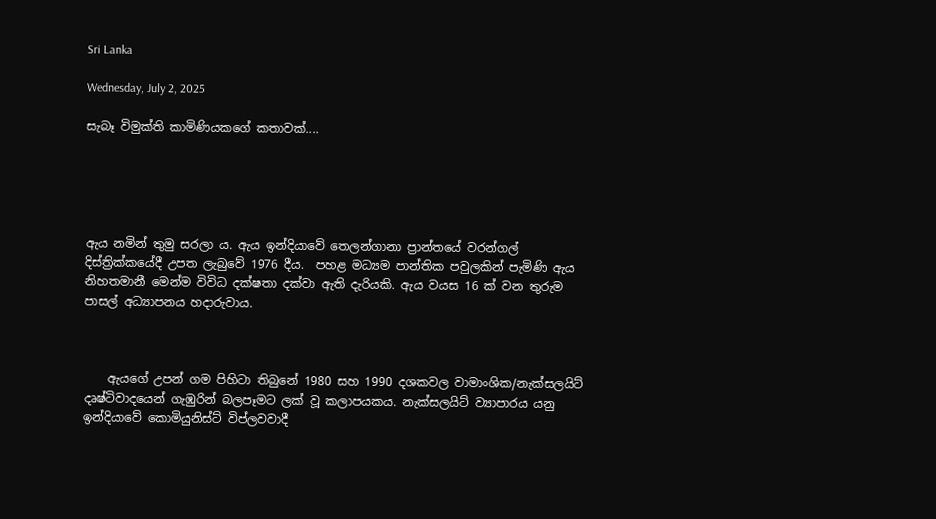Sri Lanka

Wednesday, July 2, 2025

සැබෑ විමුක්ති කාමිණියකගේ කතාවක්....





ඇය නමින් තුමු සරලා ය. ඇය ඉන්දියාවේ තෙලන්ගානා ප්‍රාන්තයේ වරන්ගල් දිස්ත්‍රික්කයේදී උපත ලැබුවේ 1976 දීය.  පහළ මධ්‍යම පාන්තික පවුලකින් පැමිණි ඇය නිහතමානී මෙන්ම විවිධ දක්ෂතා දක්වා ඇති දැරියකි. ඇය වයස 16 ක් වන තුරුම පාසල් අධ්‍යාපනය හදාරුවාය.



    ඇයගේ උපන් ගම පිහිටා තිබුනේ 1980 සහ 1990 දශකවල වාමාංශික/නැක්සලයිට් දෘෂ්ටිවාදයෙන් ගැඹුරින් බලපෑමට ලක් වූ කලාපයකය. නැක්සලයිට් ව්‍යාපාරය යනු ඉන්දියාවේ කොමියුනිස්ට් විප්ලවවාදී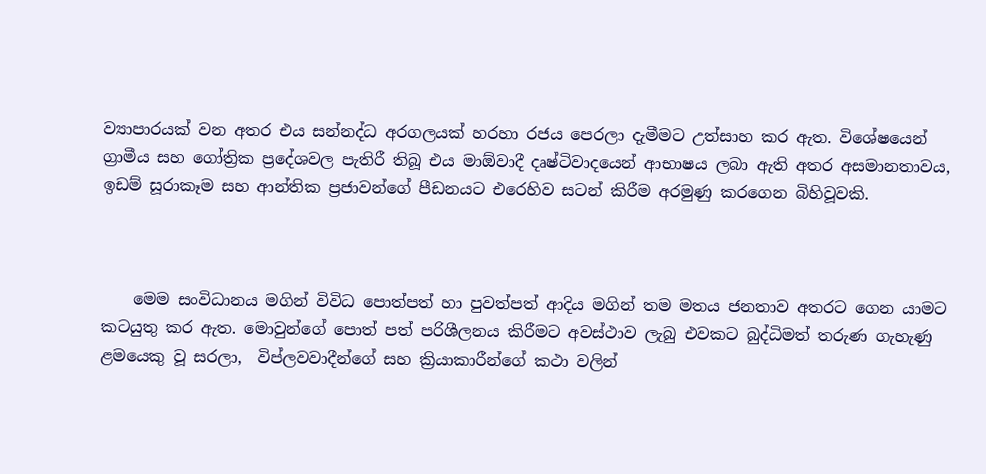ව්‍යාපාරයක් වන අතර එය සන්නද්ධ අරගලයක් හරහා රජය පෙරලා දැමීමට උත්සාහ කර ඇත. විශේෂයෙන් ග්‍රාමීය සහ ගෝත්‍රික ප්‍රදේශවල පැතිරී තිබූ එය මාඕවාදී දෘෂ්ටිවාදයෙන් ආභාෂය ලබා ඇති අතර අසමානතාවය, ඉඩම් සූරාකෑම සහ ආන්තික ප්‍රජාවන්ගේ පීඩනයට එරෙහිව සටන් කිරීම අරමුණු කරගෙන බිහිවූවකි.



    මෙම සංවිධානය මගින් විවිධ පොත්පත් හා පුවත්පත් ආදිය මගින් තම මතය ජනතාව අතරට ගෙන යාමට කටයුතු කර ඇත. මොවුන්ගේ පොත් පත් පරිශීලනය කිරීමට අවස්ථාව ලැබු එවකට බුද්ධිමත් තරුණ ගැහැණු ළමයෙකු වූ සරලා,  විප්ලවවාදීන්ගේ සහ ක්‍රියාකාරීන්ගේ කථා වලින්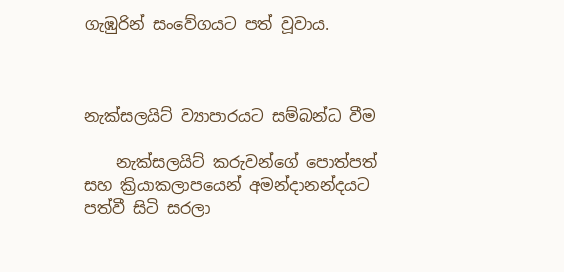ගැඹුරින් සංවේගයට පත් වූවාය.



නැක්සලයිට් ව්‍යාපාරයට සම්බන්ධ වීම

    නැක්සලයිට් කරුවන්ගේ පොත්පත් සහ ක්‍රියාකලාපයෙන් අමන්දානන්දයට පත්වී සිටි සරලා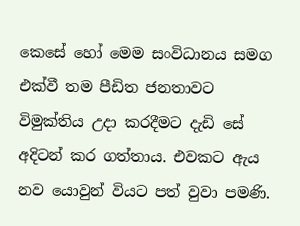කෙසේ හෝ මෙම සංවිධානය සමග එක්වී තම පීඩිත ජනතාවට විමුක්තිය උදා කරදීමට දැඩි සේ අදිටන් කර ගත්තාය. එවකට ඇය නව යොවුන් වියට පත් වුවා පමණි.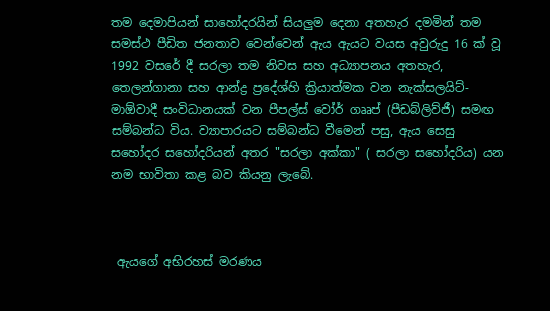තම දෙමාපියන් සාහෝදරයින් සියලුම දෙනා අතහැර දමමින් තම සමස්ථ පීඩිත ජනතාව වෙන්වෙන් ඇය ඇයට වයස අවුරුදු 16 ක් වූ  1992 වසරේ දී සරලා තම නිවස සහ අධ්‍යාපනය අතහැර, තෙලන්ගානා සහ ආන්ද්‍ර ප්‍රදේශ්හි ක්‍රියාත්මක වන නැක්සලයිට්-මාඕවාදී සංවිධානයක් වන පීපල්ස් වෝර් ගෲප් (පීඩබ්ලිව්ජී) සමඟ සම්බන්ධ විය. ව්‍යාපාරයට සම්බන්ධ වීමෙන් පසු, ඇය සෙසු සහෝදර සහෝදරියන් අතර "සරලා අක්කා" ( සරලා සහෝදරිය) යන නම භාවිතා කළ බව කියනු ලැබේ.



 ඇයගේ අභිරහස් මරණය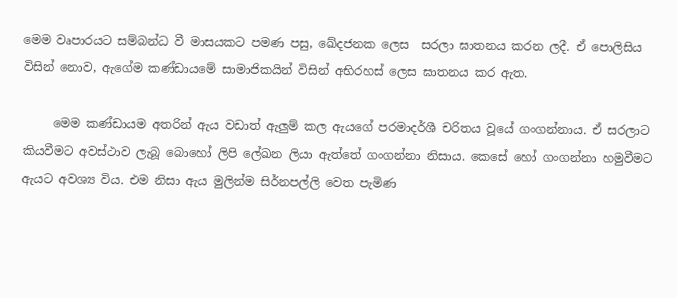මෙම වෘපාරයට සම්බන්ධ වී මාසයකට පමණ පසු, ඛේදජනක ලෙස  සරලා ඝාතනය කරන ලදී. ඒ පොලිසිය විසින් නොව, ඇගේම කණ්ඩායමේ සාමාජිකයින් විසින් අභිරහස් ලෙස ඝාතනය කර ඇත.

     මෙම කණ්ඩායම අතරින් ඇය වඩාත් ඇලුම් කල ඇයගේ පරමාදර්ශී චරිතය වූයේ ගංගන්නාය. ඒ සරලාට කියවීමට අවස්ථාව ලැබූ බොහෝ ලිපි ලේඛන ලියා ඇත්තේ ගංගන්නා නිසාය. කෙසේ හෝ ගංගන්නා හමුවීමට ඇයට අවශ්‍ය විය. එම නිසා ඇය මුලින්ම සිර්නපල්ලි වෙත පැමිණ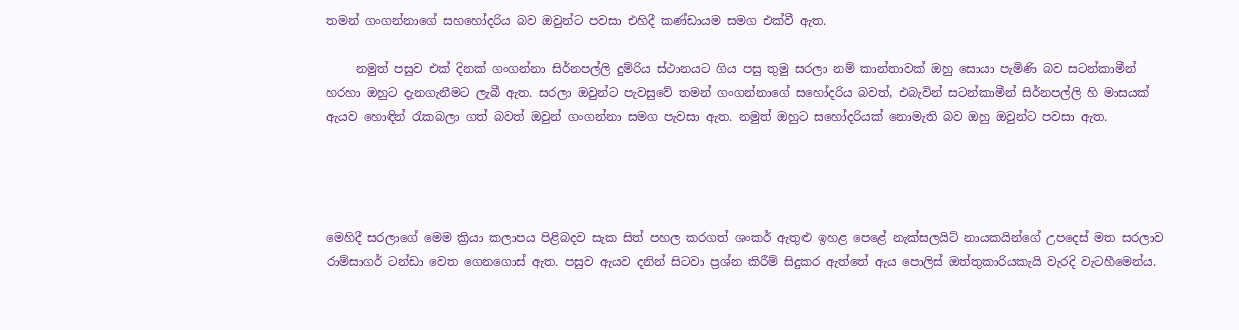තමන් ගංගන්නාගේ සහහෝදරිය බව ඔවුන්ට පවසා එහිදී කණ්ඩායම සමග එක්වී ඇත.

     නමුත් පසුව එක් දිනක් ගංගන්නා සිර්නපල්ලි දුම්රිය ස්ථානයට ගිය පසු තුමු සරලා නම් කාන්තාවක් ඔහු සොයා පැමිණි බව සටන්කාමීන් හරහා ඔහුට දැනගැනීමට ලැබී ඇත. සරලා ඔවුන්ට පැවසුවේ තමන් ගංගන්නාගේ සහෝදරිය බවත්, එබැවින් සටන්කාමීන් සිර්නපල්ලි හි මාසයක් ඇයව හොඳින් රැකබලා ගත් බවත් ඔවුන් ගංගන්නා සමග පැවසා ඇත. නමුත් ඔහුට සහෝදරියක් නොමැති බව ඔහු ඔවුන්ට පවසා ඇත.




මෙහිදී සරලාගේ මෙම ක්‍රියා කලාපය පිළිබදව සැක සිත් පහල කරගත් ශංකර් ඇතුළු ඉහළ පෙළේ නැක්සලයිට් නායකයින්ගේ උපදෙස් මත සරලාව රාම්සාගර් ටන්ඩා වෙත ගෙනගොස් ඇත. පසුව ඇයව දනින් සිටවා ප්‍රශ්න කිරීම් සිදුකර ඇත්තේ ඇය පොලිස් ඔත්තුකාරියකැයි වැරදි වැටහීමෙන්ය.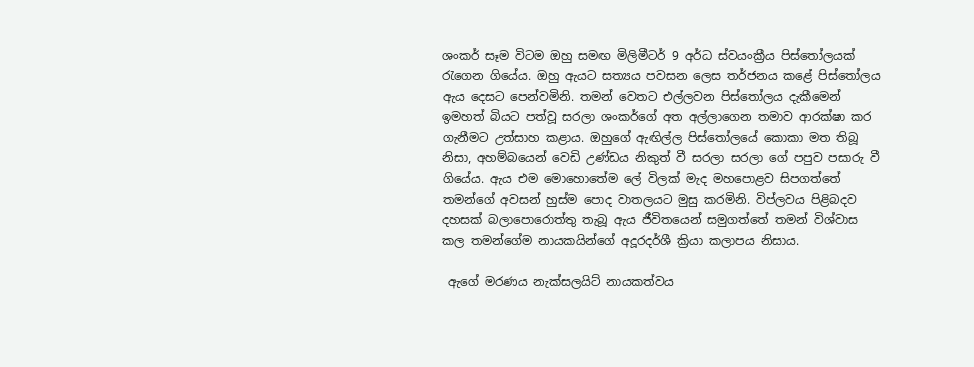ශංකර් සෑම විටම ඔහු සමඟ මිලිමීටර් 9 අර්ධ ස්වයංක්‍රීය පිස්තෝලයක් රැගෙන ගියේය. ඔහු ඇයට සත්‍යය පවසන ලෙස තර්ජනය කළේ පිස්තෝලය ඇය දෙසට පෙන්වමිනි. තමන් වෙතට එල්ලවන පිස්තෝලය දැකීමෙන් ඉමහත් බියට පත්වූ සරලා ශංකර්ගේ අත අල්ලාගෙන තමාව ආරක්ෂා කර ගැනීමට උත්සාහ කළාය. ඔහුගේ ඇඟිල්ල පිස්තෝලයේ කොකා මත තිබූ නිසා, අහම්බයෙන් වෙඩි උණ්ඩය නිකුත් වී සරලා සරලා ගේ පපුව පසාරු වී ගියේය. ඇය එම මොහොතේම ලේ විලක් මැද මහපොළව සිපගත්තේ තමන්ගේ අවසන් හුස්ම පොද වාතලයට මුසු කරමිනි. විප්ලවය පිළිබදව දහසක් බලාපොරොත්තු තැබූ ඇය ජීවිතයෙන් සමුගත්තේ තමන් විශ්වාස කල තමන්ගේම නායකයින්ගේ අදූරදර්ශී ක්‍රියා කලාපය නිසාය.

 ඇගේ මරණය නැක්සලයිට් නායකත්වය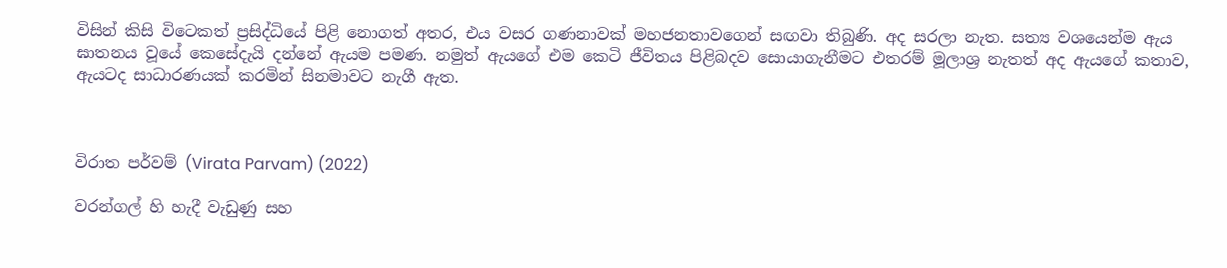විසින් කිසි විටෙකත් ප්‍රසිද්ධියේ පිළි නොගත් අතර, එය වසර ගණනාවක් මහජනතාවගෙන් සඟවා තිබුණි. අද සරලා නැත. සත්‍ය වශයෙන්ම ඇය ඝාතනය වූයේ කෙසේදැයි දන්නේ ඇයම පමණ. නමුත් ඇයගේ එම කෙටි ජීවිතය පිළිබදව සොයාගැනීමට එතරම් මූලාශ්‍ර නැතත් අද ඇයගේ කතාව, ඇයටද සාධාරණයක් කරමින් සිනමාවට නැගී ඇත.



විරාත පර්වම් (Virata Parvam) (2022)

වරන්ගල් හි හැදී වැඩුණු සහ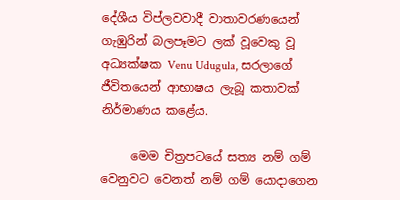දේශීය විප්ලවවාදී වාතාවරණයෙන් ගැඹුරින් බලපෑමට ලක් වූවෙකු වූ අධ්‍යක්ෂක Venu Udugula, සරලාගේ ජීවිතයෙන් ආභාෂය ලැබූ කතාවක් නිර්මාණය කළේය.

     මෙම චිත්‍රපටයේ සත්‍ය නම් ගම් වෙනුවට වෙනත් නම් ගම් යොදාගෙන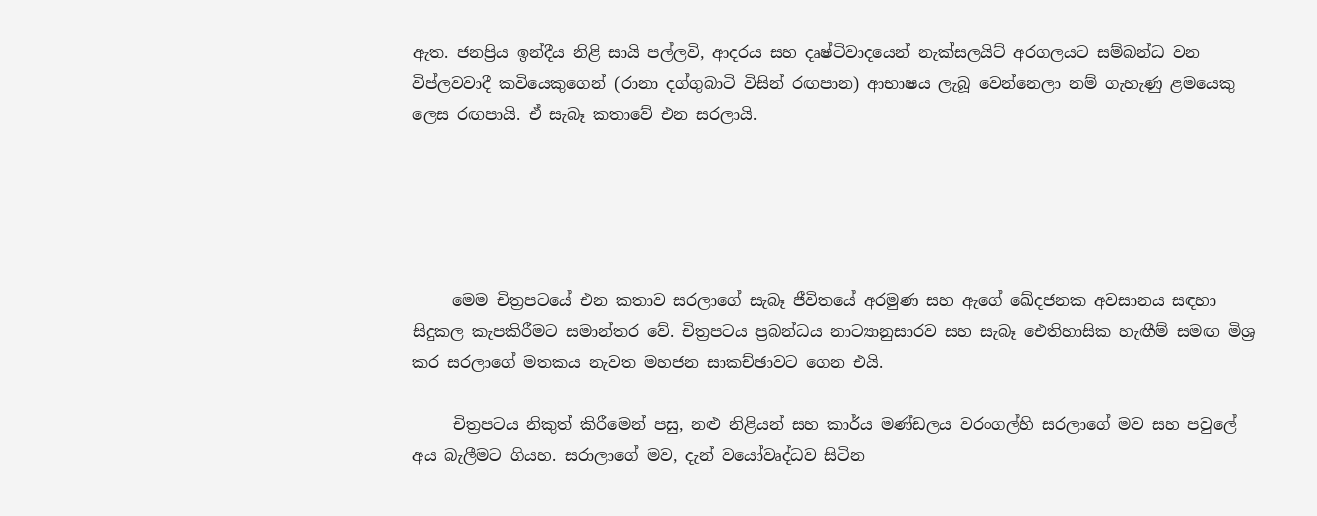ඇත. ජනප්‍රිය ඉන්දීය නිළි සායි පල්ලවි, ආදරය සහ දෘෂ්ටිවාදයෙන් නැක්සලයිට් අරගලයට සම්බන්ධ වන විප්ලවවාදී කවියෙකුගෙන් (රානා දග්ගුබාටි විසින් රඟපාන) ආභාෂය ලැබූ වෙන්නෙලා නම් ගැහැණු ළමයෙකු ලෙස රඟපායි. ඒ සැබෑ කතාවේ එන සරලායි.





     මෙම චිත්‍රපටයේ එන කතාව සරලාගේ සැබෑ ජීවිතයේ අරමුණ සහ ඇගේ ඛේදජනක අවසානය සඳහා සිදුකල කැපකිරීමට සමාන්තර වේ. චිත්‍රපටය ප්‍රබන්ධය නාට්‍යානුසාරව සහ සැබෑ ඓතිහාසික හැඟීම් සමඟ මිශ්‍ර කර සරලාගේ මතකය නැවත මහජන සාකච්ඡාවට ගෙන එයි.

     චිත්‍රපටය නිකුත් කිරීමෙන් පසු, නළු නිළියන් සහ කාර්ය මණ්ඩලය වරංගල්හි සරලාගේ මව සහ පවුලේ අය බැලීමට ගියහ. සරාලාගේ මව, දැන් වයෝවෘද්ධව සිටින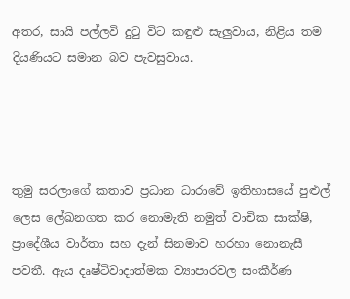අතර, සායි පල්ලවි දුටු විට කඳුළු සැලුවාය, නිළිය තම දියණියට සමාන බව පැවසුවාය.




තුමු සරලාගේ කතාව ප්‍රධාන ධාරාවේ ඉතිහාසයේ පුළුල් ලෙස ලේඛනගත කර නොමැති නමුත් වාචික සාක්ෂි, ප්‍රාදේශීය වාර්තා සහ දැන් සිනමාව හරහා නොනැසී පවතී. ඇය දෘෂ්ටිවාදාත්මක ව්‍යාපාරවල සංකීර්ණ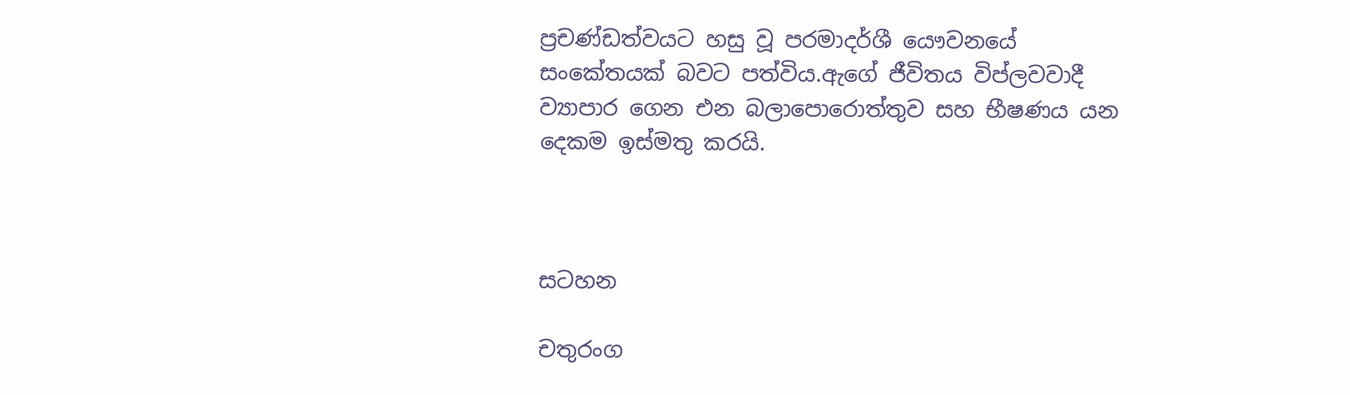ප්‍රචණ්ඩත්වයට හසු වූ පරමාදර්ශී යෞවනයේ සංකේතයක් බවට පත්විය.ඇගේ ජීවිතය විප්ලවවාදී ව්‍යාපාර ගෙන එන බලාපොරොත්තුව සහ භීෂණය යන දෙකම ඉස්මතු කරයි.



සටහන

චතුරංග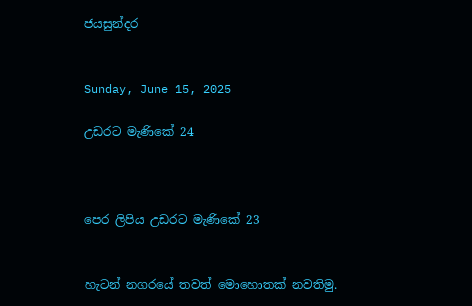ජයසුන්දර


Sunday, June 15, 2025

උඩරට මැණිකේ 24



පෙර ලිපිය උඩරට මැණිකේ 23


හැටන් නගරයේ තවත් මොහොතක් නවතිමු.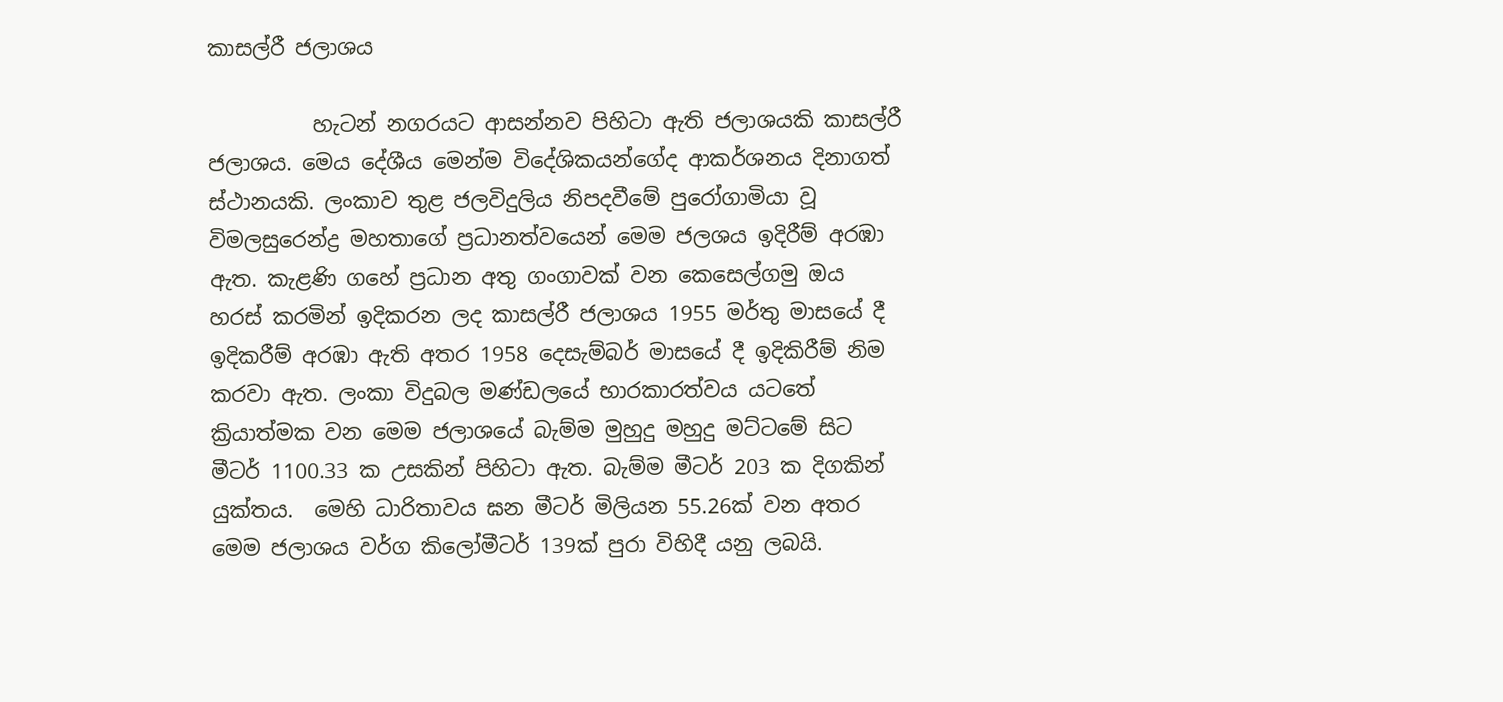කාසල්රී ජලාශය

          හැටන් නගරයට ආසන්නව පිහිටා ඇති ජලාශයකි කාසල්රී ජලාශය. මෙය දේශීය මෙන්ම විදේශිකයන්ගේද ආකර්ශනය දිනාගත් ස්ථානයකි. ලංකාව තුළ ජලවිදුලිය නිපදවීමේ පුරෝගාමියා වූ විමලසුරෙන්ද්‍ර මහතාගේ ප්‍රධානත්වයෙන් මෙම ජලශය ඉදිරීම් අරඹා ඇත. කැළණි ගහේ ප්‍රධාන අතු ගංගාවක් වන කෙසෙල්ගමු ඔය හරස් කරමින් ඉදිකරන ලද කාසල්රී ජලාශය 1955 මර්තු මාසයේ දී ඉදිකරීම් අරඹා ඇති අතර 1958 දෙසැම්බර් මාසයේ දී ඉදිකිරීම් නිම කරවා ඇත. ලංකා විදුබල මණ්ඩලයේ භාරකාරත්වය යටතේ ක්‍රියාත්මක වන මෙම ජලාශයේ බැම්ම මුහුදු මහුදු මට්ටමේ සිට මීටර් 1100.33 ක උසකින් පිහිටා ඇත. බැම්ම මීටර් 203 ක දිගකින් යුක්තය.  මෙහි ධාරිතාවය ඝන මීටර් මිලියන 55.26ක් වන අතර මෙම ජලාශය වර්ග කිලෝමීටර් 139ක් පුරා විහිදී යනු ලබයි.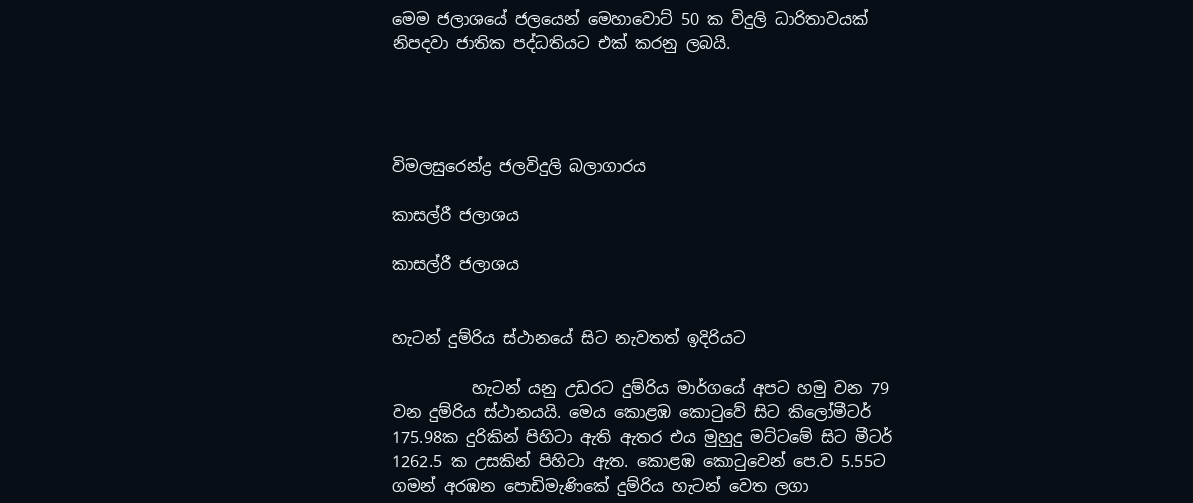මෙම ජලාශයේ ජලයෙන් මෙහාවොට් 50 ක විදුලි ධාරිතාවයක් නිපදවා ජාතික පද්ධතියට එක් කරනු ලබයි.




විමලසුරෙන්ද්‍ර ජලවිදුලි බලාගාරය

කාසල්රී ජලාශය

කාසල්රී ජලාශය


හැටන් දුම්රිය ස්ථානයේ සිට නැවතත් ඉදිරියට

          හැටන් යනු උඩරට දුම්රිය මාර්ගයේ අපට හමු වන 79 වන දුම්රිය ස්ථානයයි. මෙය කොළඹ කොටුවේ සිට කිලෝමීටර් 175.98ක දුරිකින් පිහිටා ඇති ඇතර එය මුහුදු මට්ටමේ සිට මීටර් 1262.5 ක උසකින් පිහිටා ඇත. කොළඹ කොටුවෙන් පෙ.ව 5.55ට ගමන් අරඹන පොඩිමැණිකේ දුම්රිය හැටන් වෙත ලගා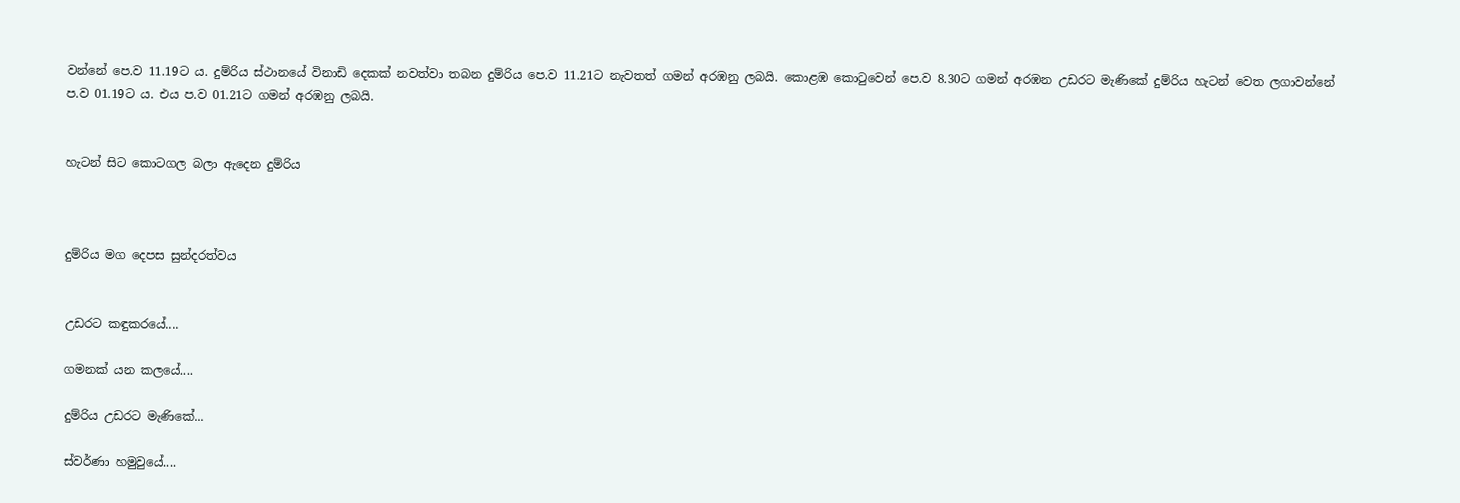වන්නේ පෙ.ව 11.19ට ය. දුම්රිය ස්ථානයේ විනාඩි දෙකක් නවත්වා තබන දුම්රිය පෙ.ව 11.21ට නැවතත් ගමන් අරඹනු ලබයි. කොළඹ කොටුවෙන් පෙ.ව 8.30ට ගමන් අරඹන උඩරට මැණිකේ දුම්රිය හැටන් වෙත ලගාවන්නේ ප.ව 01.19ට ය. එය ප.ව 01.21ට ගමන් අරඹනු ලබයි.


හැටන් සිට කොටගල බලා ඇදෙන දුම්රිය



දුම්රිය මග දෙපස සුන්දරත්වය


උඩරට කඳුකරයේ....

ගමනක් යන කලයේ....

දුම්රිය උඩරට මැණිකේ...

ස්වර්ණා හමුවුයේ....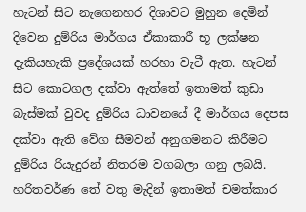හැටන් සිට නැගෙනහර දිශාවට මුහුන දෙමින් දිවෙන දුම්රිය මාර්ගය ඒකාකාරී භූ ලක්ෂන දැකියහැකි ප්‍රදේශයක් හරහා වැටී ඇත. හැටන් සිට කොටගල දක්වා ඇත්තේ ඉතාමත් කුඩා බැස්මක් වුවද දුම්රිය ධාවනයේ දී මාර්ගය දෙපස දක්වා ඇති වේග සීමවන් අනුගමනට කිරීමට දුම්රිය රියැදුරන් නිතරම වගබලා ගනු ලබයි. හරිතවර්ණ තේ වතු මැදින් ඉතාමත් චමත්කාර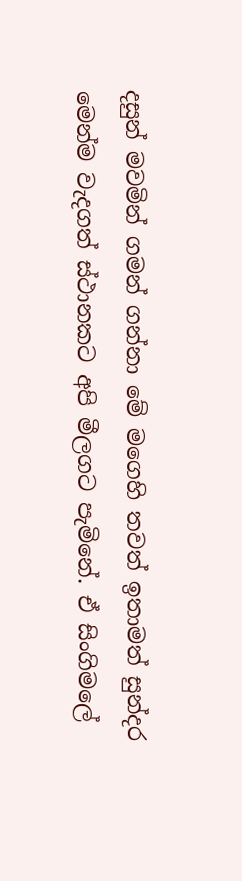දසුන් මවමින් ගමන් ගන්නා මේ මගෙහි තවත් ඉතාමත් සුන්දර මෙන්ම වැදගත් ස්ථානකට අපි මීලගට පැමි‍නේ. ඒ සිංගිමලේ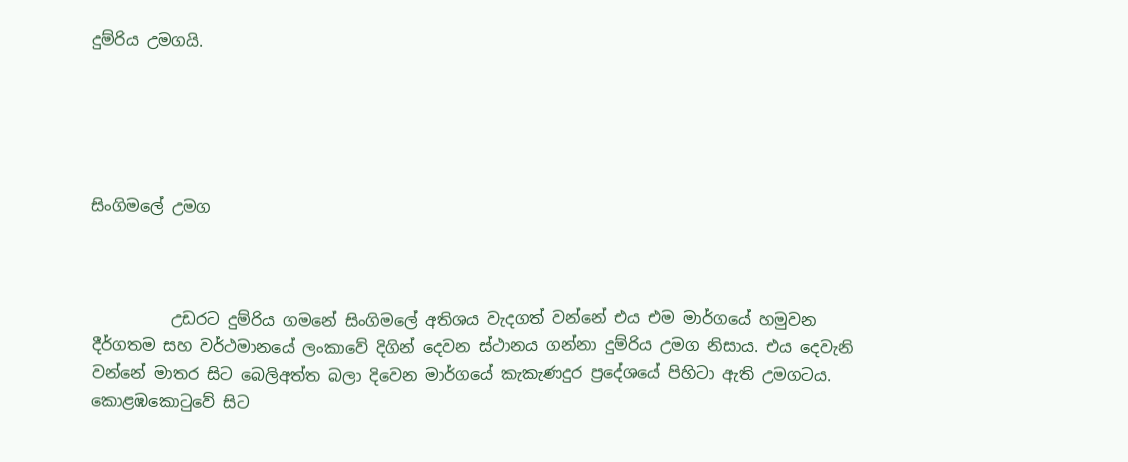දුම්රිය උමගයි.





සිංගිමලේ උමග



          උඩරට දුම්රිය ගමනේ සිංගිමලේ අතිශය වැදගත් වන්නේ එය එම මාර්ගයේ හමුවන දීර්ගතම සහ වර්ථමානයේ ලංකාවේ දිගින් දෙවන ස්ථානය ගන්නා දුම්රිය උමග නිසාය. එය දෙවැනි වන්නේ මාතර සිට බෙලිඅත්ත බලා දිවෙන මාර්ගයේ කැකැණදුර ප්‍රදේශයේ පිහිටා ඇති උමගටය. කොළඹකොටුවේ සිට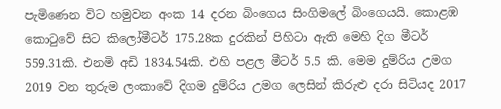පැමිණෙන විට හමුවන අංක 14 දරන බිංගෙය සිංගිමලේ බිංගෙයයි. කොළඹ කොටුවේ සිට කිලෝමීටර් 175.28ක දුරකින් පිහිටා ඇති මෙහි දිග මීටර් 559.31කි. එනමි අඩි 1834.54කි. එහි පළල මීටර් 5.5 කි. මෙම දුම්රිය උමග 2019 වන තුරුම ලංකාවේ දිගම දුම්රිය උමග ලෙසින් කිරුළු දරා සිටියද 2017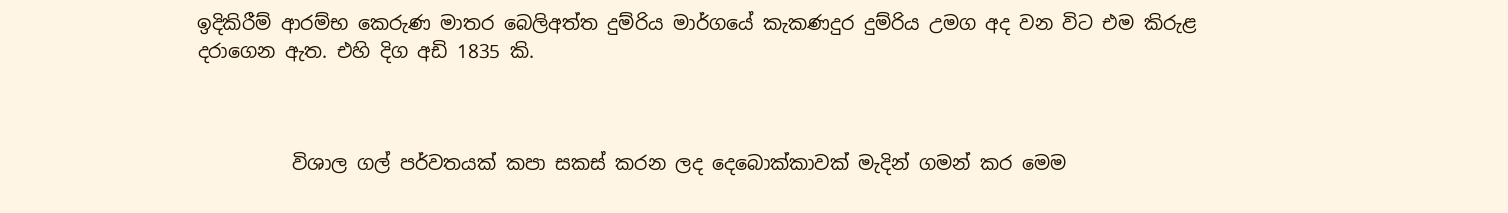ඉදිකිරීම් ආරම්භ කෙරුණ මාතර බෙලිඅත්ත දුම්රිය මාර්ගයේ කැකණදුර දුම්රිය උමග අද වන විට එම කිරුළ දරාගෙන ඇත. එහි දිග අඩි 1835 කි.



          විශාල ගල් පර්වතයක් කපා සකස් කරන ලද දෙබොක්කාවක් මැදින් ගමන් කර මෙම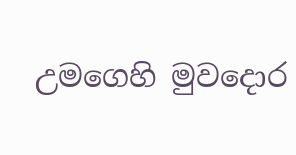උමගෙහි මුවදොර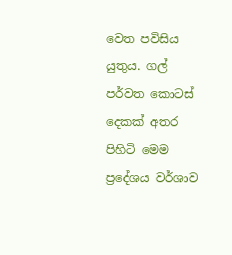වෙත පවිසිය යුතුය. ගල් පර්වත කොටස් දෙකක් අතර පිහිටි මෙම ප්‍රදේශය වර්ශාව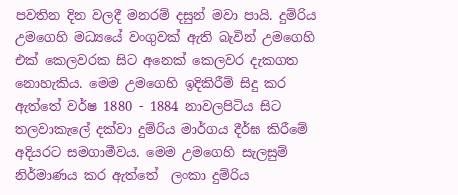පවතින දින වලදී මනරම් දසුන් මවා පායි. දුම්රිය උමගෙහි මධ්‍යයේ වංගුවක් ඇති බැවින් උමගෙහි එක් කෙලවරක සිට අනෙක් කෙලවර දැකගත නොහැකිය. මෙම උමගෙහි ඉදිකිරීම් සිදු කර ඇත්තේ වර්ෂ 1880 - 1884 නාවලපිටිය සිට තලවාකැලේ දක්වා දුම්රිය මාර්ගය දීර්ඝ කිරීමේ අදියරට සමගාමීවය. මෙම උමගෙහි සැලසුම් නිර්මාණය කර ඇත්තේ  ලංකා දුම්රිය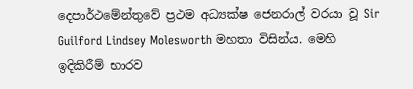දෙපාර්ථමේන්තුවේ ප්‍රථම අධ්‍යක්ෂ ජෙනරාල් වරයා වූ Sir Guilford Lindsey Molesworth මහතා විසින්ය. මෙහි ඉදිකිරීම් භාරව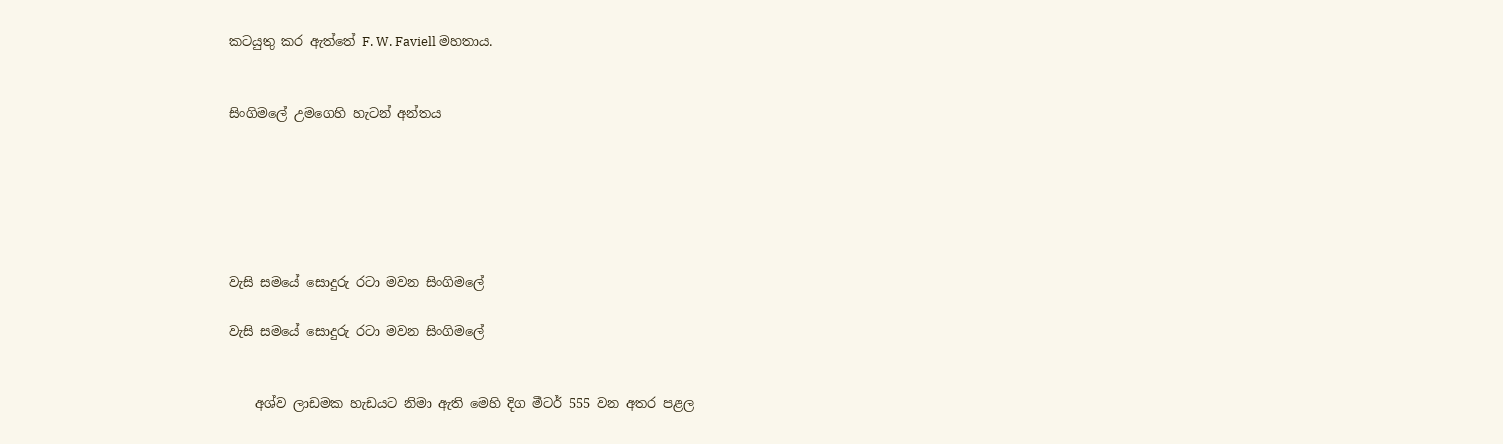කටයුතු කර ඇත්තේ F. W. Faviell මහතාය.


සිංගිමලේ උමගෙහි හැටන් අන්තය






වැසි සමයේ සොදුරු රටා මවන සිංගිමලේ

වැසි සමයේ සොදුරු රටා මවන සිංගිමලේ


    අශ්ව ලාඩමක හැඩයට නිමා ඇති මෙහි දිග මීටර් 555 වන අතර පළල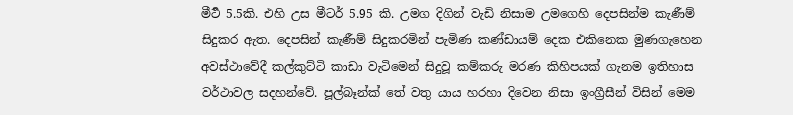මීටර්‍ 5.5කි. එහි උස මීටර් 5.95 කි. උමග දිගින් වැඩි නිසාම උමගෙහි දෙපසින්ම කැණීම් සිදුකර ඇත. දෙපසින් කැණීම් සිදුකරමින් පැමිණ කණ්ඩායම් දෙක එකිනෙක මුණගැහෙන අවස්ථාවේදී කල්කුට්ටි කාඩා වැටිමෙන් සිදුවූ කම්කරු මරණ කිහිපයක් ගැනම ඉතිහාස වර්ථාවල සදහන්වේ. පූල්බෑන්ක් තේ වතු යාය හරහා දිවෙන නිසා ඉංග්‍රීසීන් විසින් මෙම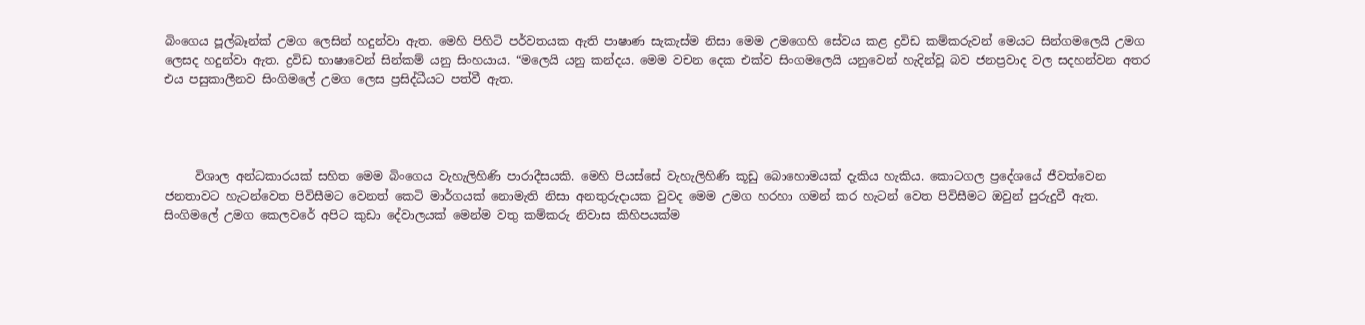බිංගෙය පූල්බෑන්ක් උමග ලෙසින් හදුන්වා ඇත. මෙහි පිහිටි පර්වතයක ඇති පාෂාණ සැකැස්ම නිසා මෙම උමගෙහි සේවය කළ ද්‍රවිඩ කම්කරුවන් මෙයට සින්ගමලෙයි උමග ලෙසද හදුන්වා ඇත. ද්‍රවිඩ භාෂාවෙන් සින්කම් යනු සිංහයාය. “මලෙයි යනු කන්දය. මෙම වචන දෙක එක්ව සිංගමලෙයි යනුවෙන් හැදින්වූ බව ජනප්‍රවාද වල සදහන්වන අතර එය පසුකාලීනව සිංගිමලේ උමග ලෙස ප්‍රසිද්ධීයට පත්වී ඇත.




     විශාල අන්ධකාරයක් සහිත මෙම බිංගෙය වැහැලිහිණි පාරාදීසයකි. මෙහි පියස්සේ වැහැලිහිණි කූඩු බොහොමයක් දැකිය හැකිය. කොටගල ප්‍රදේශයේ ජීවත්වෙන ජනතාවට හැටන්වෙත පිවිසීමට වෙනත් කෙටි මාර්ගයක් නොමැති නිසා අනතුරුදායක වුවද මෙම උමග හරහා ගමන් කර හැටන් වෙත පිවිසීමට ඔවුන් පුරුදුවී ඇත. සිංගිමලේ උමග කෙලවරේ අපිට කුඩා දේවාලයක් මෙන්ම වතු කම්කරු නිවාස කිහිපයක්ම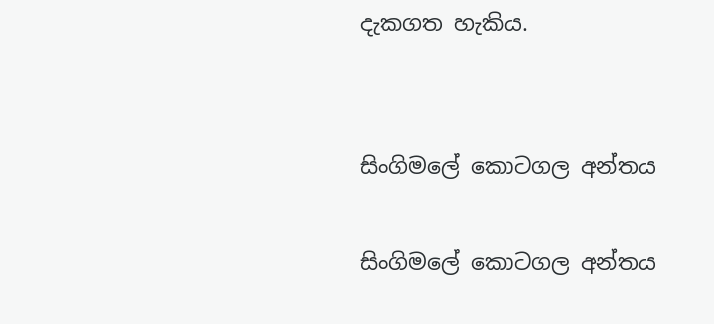දැකගත හැකිය.


සිංගිමලේ කොටගල අන්තය

සිංගිමලේ කොටගල අන්තය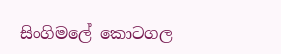සිංගිමලේ කොටගල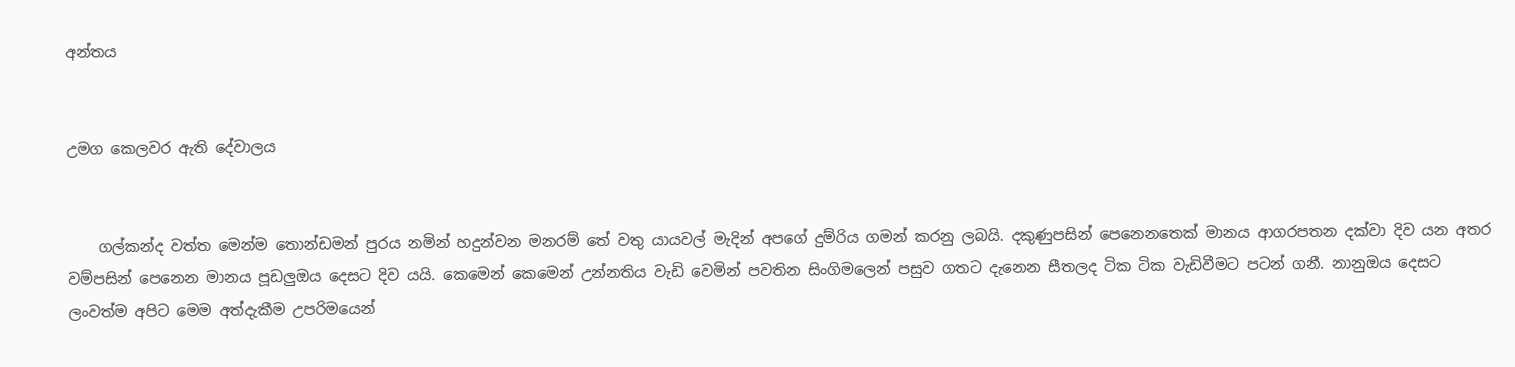අන්තය


උමග කෙලවර ඇති දේවාලය


    ගල්කන්ද වත්ත මෙන්ම තොන්ඩමන් පුරය නමින් හදුන්වන මනරම් තේ වතු යායවල් මැදින් අපගේ දුම්රිය ගමන් කරනු ලබයි. දකුණුපසින් පෙනෙනතෙක් මානය ආගරපතන දක්වා දිව යන අතර වම්පසින් පෙනෙන මානය පූඩලුඔය දෙසට දිව යයි. කෙමෙන් කෙමෙන් උන්නතිය වැඩි වෙමින් පවතින සිංගිමලෙන් පසුව ගතට දැනෙන සීතලද ටික ටික වැඩිවීමට පටන් ගනී. නානුඔය දෙසට ලංවත්ම අපිට මෙම අත්දැකීම උපරිමයෙන්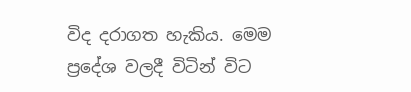විද දරාගත හැකිය. මෙම ප්‍රදේශ වලදී විටින් විට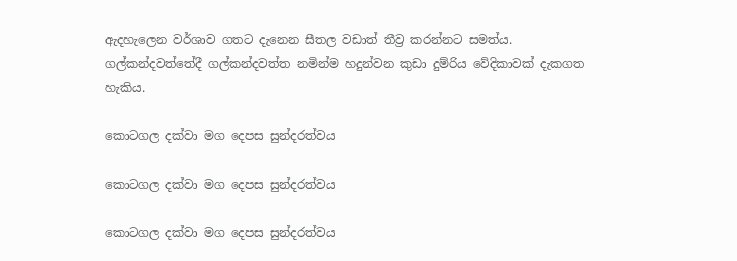ඇදහැලෙන වර්ශාව ගතට දැනෙන සීතල වඩාත් තීව්‍ර කරන්නට සමත්ය. ගල්කන්දවත්තේදී ගල්කන්දවත්ත නමින්ම හදුන්වන කුඩා දුම්රිය වේදිකාවක් දැකගත හැකිය.

කොටගල දක්වා මග දෙපස සුන්දරත්වය

කොටගල දක්වා මග දෙපස සුන්දරත්වය

කොටගල දක්වා මග දෙපස සුන්දරත්වය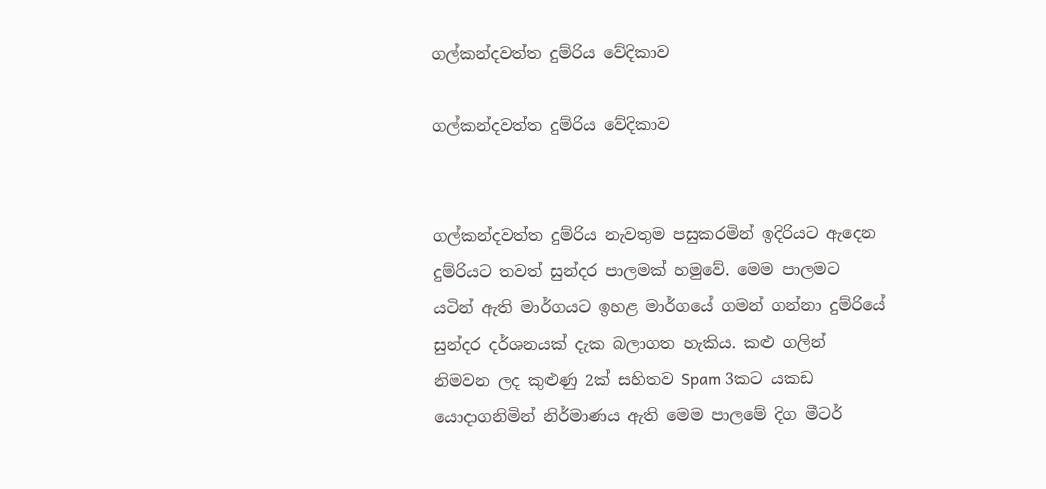ගල්කන්දවත්ත දුම්රිය වේදිකාව

ගල්කන්දවත්ත දුම්රිය වේදිකාව


ගල්කන්දවත්ත දුම්රිය නැවතුම පසුකරමින් ඉදිරියට ඇදෙන දුම්රියට තවත් සුන්දර පාලමක් හමුවේ. මෙම පාලමට යටින් ඇති මාර්ගයට ඉහළ මාර්ගයේ ගමන් ගන්නා දුම්රියේ සුන්දර දර්ශනයක් දැක බලාගත හැකිය. කළු ගලින් නිමවන ලද කුළුණු 2ක් සහිතව Spam 3කට යකඩ යොදාගනිමින් නිර්මාණය ඇති මෙම පාලමේ දිග මීටර්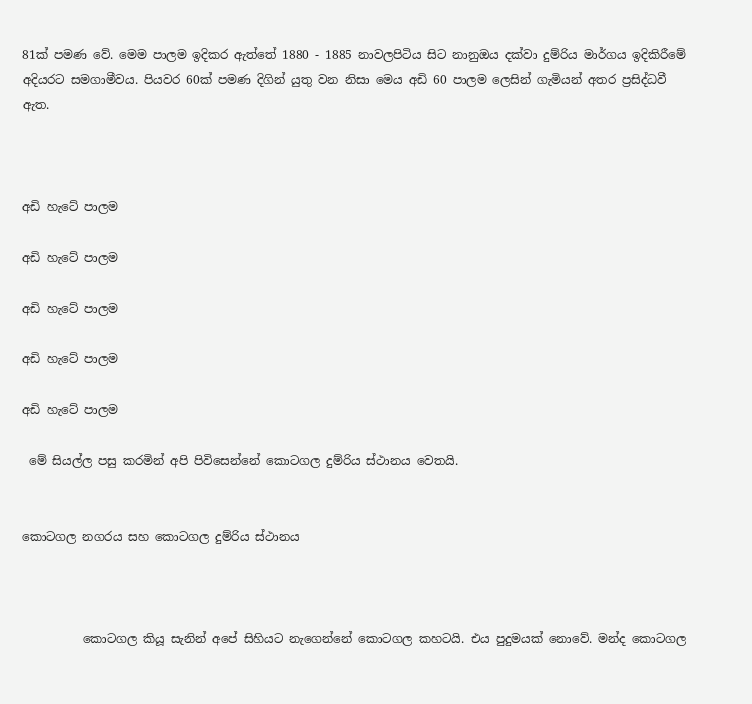81ක් පමණ වේ. මෙම පාලම ඉදිකර ඇත්තේ 1880 - 1885 නාවලපිටිය සිට නානුඔය දක්වා දුම්රිය මාර්ගය ඉදිකිරීමේ අදියරට සමගාමීවය. පියවර 60ක් පමණ දිගින් යුතු වන නිසා මෙය අඩි 60 පාලම ලෙසින් ගැමියන් අතර ප්‍රසිද්ධවී ඇත.



අඩි හැටේ පාලම

අඩි හැටේ පාලම

අඩි හැටේ පාලම

අඩි හැටේ පාලම

අඩි හැටේ පාලම

 මේ සියල්ල පසු කරමින් අපි පිවිසෙන්නේ කොටගල දුම්රිය ස්ථානය වෙතයි.


කොටගල නගරය සහ කොටගල දුම්රිය ස්ථානය



          කොටගල කියූ සැනින් අපේ සිහියට නැගෙන්නේ කොටගල කහටයි. එය පුදුමයක් නොවේ. මන්ද කොටගල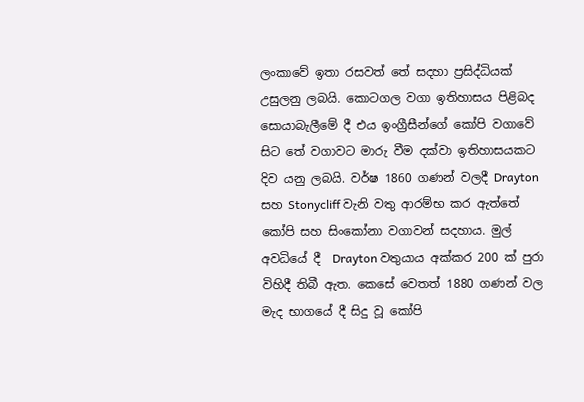ලංකාවේ ඉතා රසවත් තේ සදහා ප්‍රසිද්ධියක් උසුලනු ලබයි. කොටගල වගා ඉතිහාසය පිළිබද සොයාබැලීමේ දී එය ඉංග්‍රීසීන්ගේ කෝපි වගාවේ සිට තේ වගාවට මාරු වීම දක්වා ඉතිහාසයකට දිව යනු ලබයි. වර්ෂ 1860 ගණන් වලදී Drayton සහ Stonycliff වැනි වතු ආරම්භ කර ඇත්තේ කෝපි සහ සිංකෝනා වගාවන් සදහාය. මුල් අවධියේ දී  Drayton වතුයාය අක්කර 200 ක් පුරා විහිදී තිබී ඇත. කෙසේ වෙතත් 1880 ගණන් වල මැද භාගයේ දී සිදු වූ කෝපි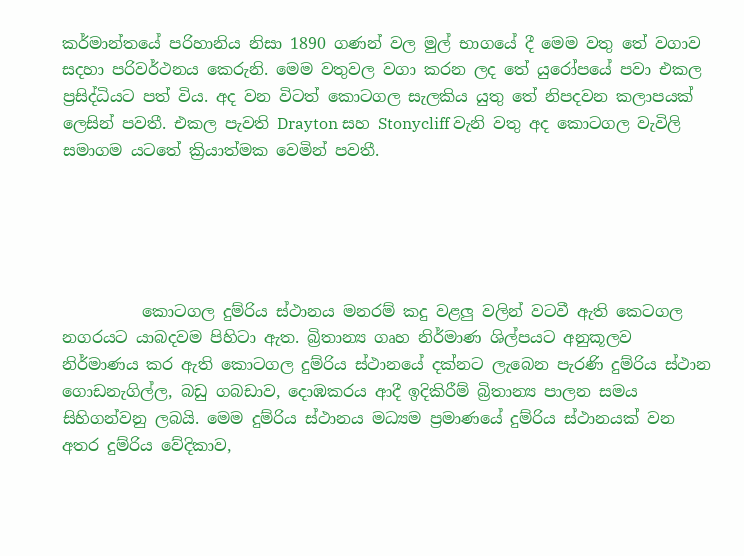කර්මාන්තයේ පරිහානිය නිසා 1890 ගණන් වල මුල් භාගයේ දී මෙම වතු තේ වගාව සදහා පරිවර්ථනය කෙරුනි. මෙම වතුවල වගා කරන ලද තේ යුරෝපයේ පවා එකල ප්‍රසිද්ධියට පත් විය. අද වන විටත් කොටගල සැලකිය යුතු තේ නිපදවන කලාපයක් ලෙසින් පවතී. එකල පැවති Drayton සහ Stonycliff වැනි වතු අද කොටගල වැවිලි සමාගම යටතේ ක්‍රියාත්මක වෙමින් පවතී.





          කොටගල දුම්රිය ස්ථානය මනරම් කදු වළලු වලින් වටවී ඇති කෙටගල නගරයට යාබදවම පිහිටා ඇත. බ්‍රිතාන්‍ය ගෘහ නිර්මාණ ශිල්පයට අනුකූලව නිර්මාණය කර ඇති කොටගල දුම්රිය ස්ථානයේ දක්නට ලැබෙන පැරණි දුම්රිය ස්ථාන ගොඩනැගිල්ල, බඩු ගබඩාව, දොඹකරය ආදී ඉදිකිරීම් බ්‍රිතාන්‍ය පාලන සමය සිහිගන්වනු ලබයි. මෙම දුම්රිය ස්ථානය මධ්‍යම ප්‍රමාණයේ දුම්රිය ස්ථානයක් වන අතර දුම්රිය වේදිකාව,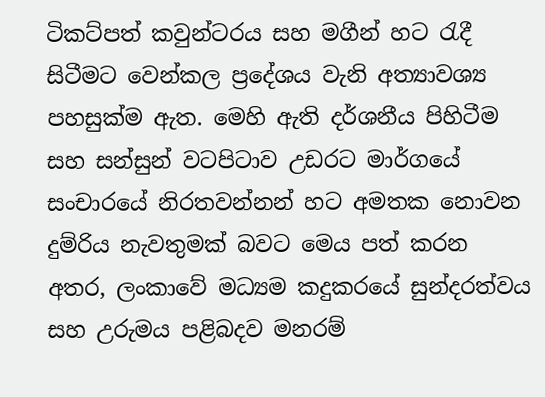ටිකට්පත් කවුන්ටරය සහ මගීන් හට රැදී සිටීමට වෙන්කල ප්‍රදේශය වැනි අත්‍යාවශ්‍ය පහසුක්ම ඇත. මෙහි ඇති දර්ශනීය පිහිටීම සහ සන්සුන් වටපිටාව උඩරට මාර්ගයේ සංචාරයේ නිරතවන්නන් හට අමතක නොවන දුම්රිය නැවතුමක් බවට මෙය පත් කරන අතර, ලංකාවේ මධ්‍යම කදුකරයේ සුන්දරත්වය සහ උරුමය පළිබදව මනරම්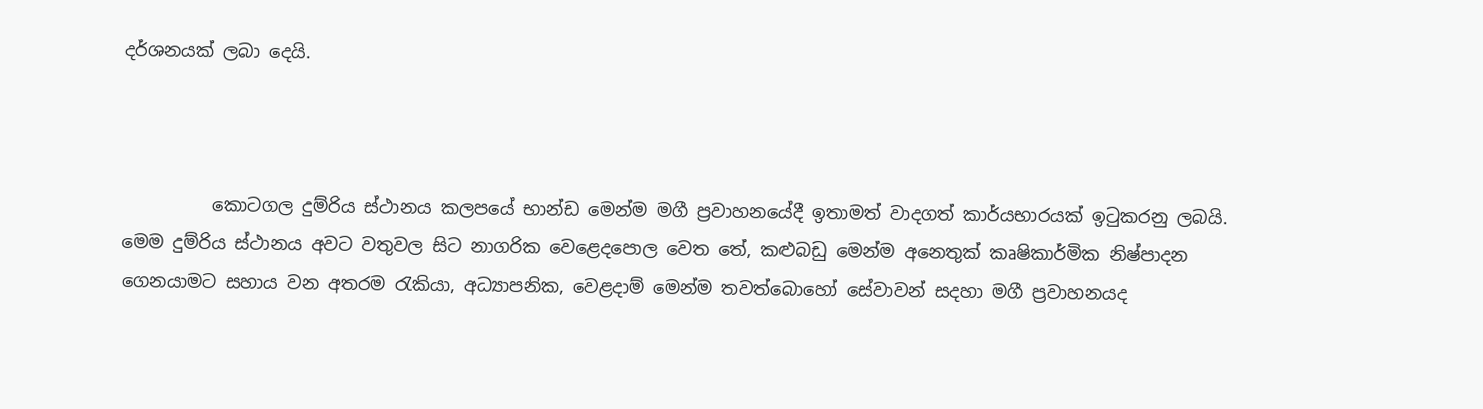දර්ශනයක් ලබා දෙයි.



          කොටගල දුම්රිය ස්ථානය කලපයේ භාන්ඩ මෙන්ම මගී ප්‍රවාහනයේදී ඉතාමත් වාදගත් කාර්යභාරයක් ඉටුකරනු ලබයි. මෙම දුම්රිය ස්ථානය අවට වතුවල සිට නාගරික වෙළෙදපොල වෙත තේ, කළුබඩු මෙන්ම අනෙතුක් කෘෂිකාර්මික නිෂ්පාදන ගෙනයාමට සහාය වන අතරම රැකියා, අධ්‍යාපනික, වෙළදාම් මෙන්ම තවත්බොහෝ සේවාවන් සදහා මගී ප්‍රවාහනයද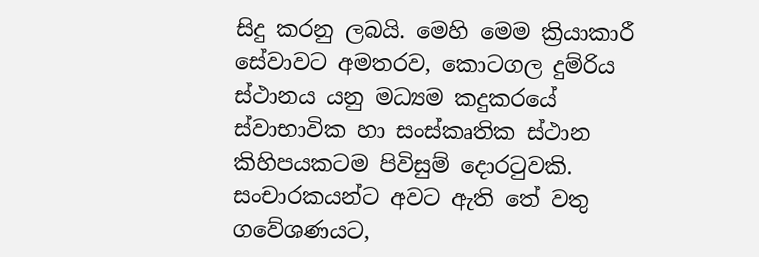සිදු කරනු ලබයි. මෙහි මෙම ක්‍රියාකාරී සේවාවට අමතරව, කොටගල දුම්රිය ස්ථානය යනු මධ්‍යම කදුකරයේ ස්වාභාවික හා සංස්කෘතික ස්ථාන කිහිපයකටම පිවිසුම් දොරටුවකි. සංචාරකයන්ට අවට ඇති තේ වතු ගවේශණයට,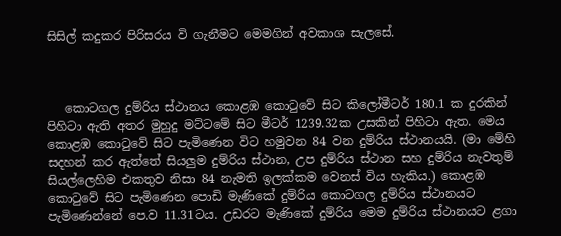සිසිල් කදුකර පිරිසරය වි ගැනීමට මෙමගින් අවකාශ සැලසේ.



   කොටගල දුම්රිය ස්ථානය කොළඹ කොටුවේ සිට කිලෝමීටර් 180.1 ක දුරකින් පිහිටා ඇති අතර මුහුදු මට්ටමේ සිට මීටර් 1239.32ක උසකින් පිහිටා ඇත. මෙය කොළඹ කොටුවේ සිට පැමිණෙන විට හමුවන 84 වන දුම්රිය ස්ථානයයි. (මා මේහි සදහන් කර ඇත්තේ සියලුම දුම්රිය ස්ථාන, උප දුම්රිය ස්ථාන සහ දුම්රිය නැවතුම් සියල්ලෙහිම එකතුව නිසා 84 නැමති ඉලක්කම වෙනස් විය හැකිය.) කොළඹ කොටුවේ සිට පැමිණෙන පොඩි මැණිකේ දුම්රිය කොටගල දුම්රිය ස්ථානයට පැමිණෙන්නේ පෙ.ව 11.31ටය. උඩරට මැණිකේ දුම්රිය මෙම දුම්රිය ස්ථානයට ළගා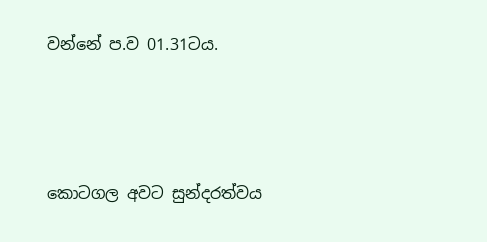වන්නේ ප.ව 01.31ටය.



කොටගල අවට සුන්දරත්වය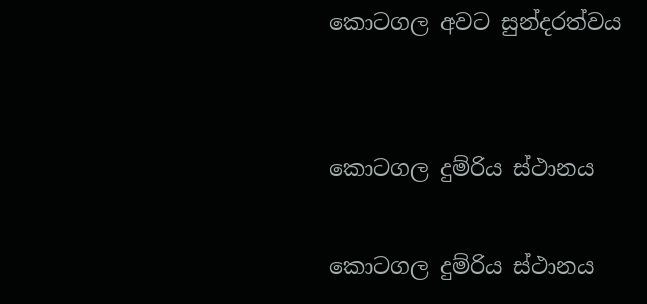කොටගල අවට සුන්දරත්වය


කොටගල දුම්රිය ස්ථානය

කොටගල දුම්රිය ස්ථානය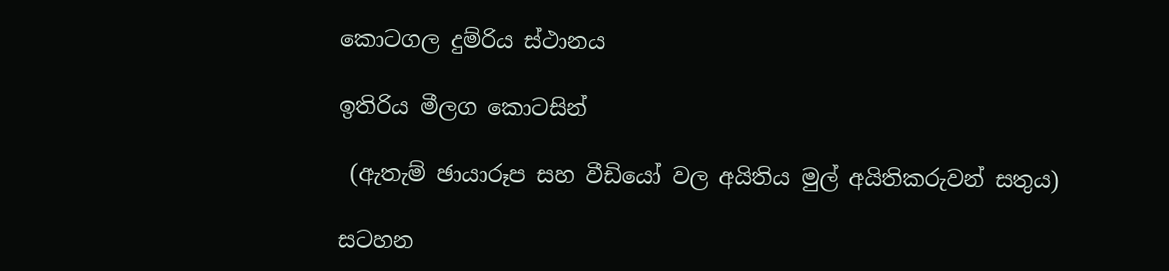කොටගල දුම්රිය ස්ථානය

ඉතිරිය මීලග කොටසින්

 (ඇතැම් ඡායාරූප සහ වීඩියෝ වල අයිතිය මුල් අයිතිකරුවන් සතුය)

සටහන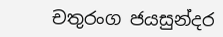චතුරංග ජයසුන්දර